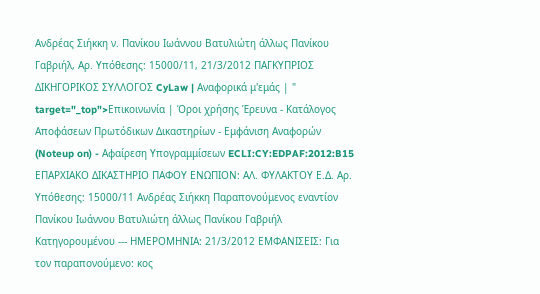Ανδρέας Σιήκκη ν. Πανίκου Ιωάννου Βατυλιώτη άλλως Πανίκου Γαβριήλ, Αρ. Υπόθεσης: 15000/11, 21/3/2012 ΠΑΓΚΥΠΡΙΟΣ ΔΙΚΗΓΟΡΙΚΟΣ ΣΥΛΛΟΓΟΣ CyLaw | Αναφορικά μ'εμάς | " target="_top">Επικοινωνία | Όροι χρήσης Έρευνα - Κατάλογος Αποφάσεων Πρωτόδικων Δικαστηρίων - Εμφάνιση Αναφορών (Noteup on) - Αφαίρεση Υπογραμμίσεων ECLI:CY:EDPAF:2012:B15 ΕΠΑΡΧΙΑΚΟ ΔΙΚΑΣΤΗΡΙΟ ΠΑΦΟΥ ΕΝΩΠΙΟΝ: ΑΛ. ΦΥΛΑΚΤΟΥ Ε.Δ. Αρ. Υπόθεσης: 15000/11 Ανδρέας Σιήκκη Παραπονούμενος εναντίον Πανίκου Ιωάννου Βατυλιώτη άλλως Πανίκου Γαβριήλ Κατηγορουμένου --- ΗΜΕΡΟΜΗΝΙΑ: 21/3/2012 ΕΜΦΑΝΙΣΕΙΣ: Για τον παραπονούμενο: κος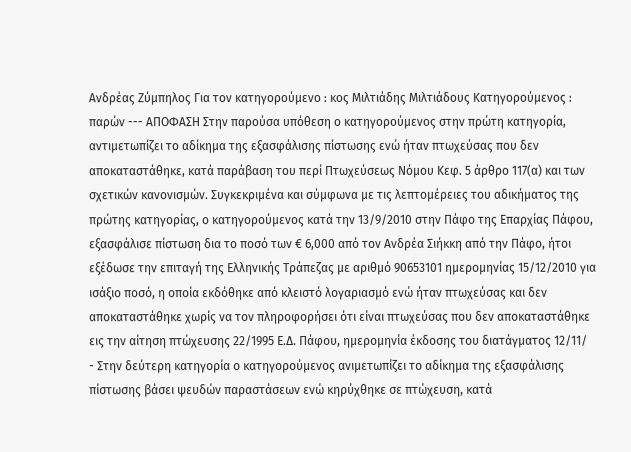Ανδρέας Ζύμπηλος Για τον κατηγορούμενο : κος Μιλτιάδης Μιλτιάδους Κατηγορούμενος : παρών --- ΑΠΟΦΑΣΗ Στην παρούσα υπόθεση ο κατηγορούμενος στην πρώτη κατηγορία, αντιμετωπίζει το αδίκημα της εξασφάλισης πίστωσης ενώ ήταν πτωχεύσας που δεν αποκαταστάθηκε, κατά παράβαση του περί Πτωχεύσεως Νόμου Κεφ. 5 άρθρο 117(α) και των σχετικών κανονισμών. Συγκεκριμένα και σύμφωνα με τις λεπτομέρειες του αδικήματος της πρώτης κατηγορίας, ο κατηγορούμενος κατά την 13/9/2010 στην Πάφο της Επαρχίας Πάφου, εξασφάλισε πίστωση δια το ποσό των € 6,000 από τον Ανδρέα Σιήκκη από την Πάφο, ήτοι εξέδωσε την επιταγή της Ελληνικής Τράπεζας με αριθμό 90653101 ημερομηνίας 15/12/2010 για ισάξιο ποσό, η οποία εκδόθηκε από κλειστό λογαριασμό ενώ ήταν πτωχεύσας και δεν αποκαταστάθηκε χωρίς να τον πληροφορήσει ότι είναι πτωχεύσας που δεν αποκαταστάθηκε εις την αίτηση πτώχευσης 22/1995 Ε.Δ. Πάφου, ημερομηνία έκδοσης του διατάγματος 12/11/
- Στην δεύτερη κατηγορία ο κατηγορούμενος ανιμετωπίζει το αδίκημα της εξασφάλισης πίστωσης βάσει ψευδών παραστάσεων ενώ κηρύχθηκε σε πτώχευση, κατά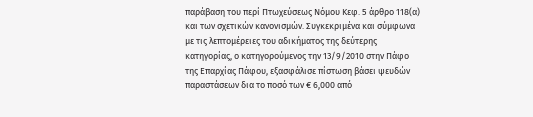παράβαση του περί Πτωχεύσεως Νόμου Κεφ. 5 άρθρο 118(α) και των σχετικών κανονισμών. Συγκεκριμένα και σύμφωνα με τις λεπτομέρειες του αδικήματος της δεύτερης κατηγορίας, ο κατηγορούμενος την 13/9/2010 στην Πάφο της Επαρχίας Πάφου, εξασφάλισε πίστωση βάσει ψευδών παραστάσεων δια το ποσό των € 6,000 από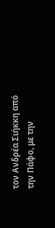τον Ανδρέα Σιήκκη από την Πάφο, με την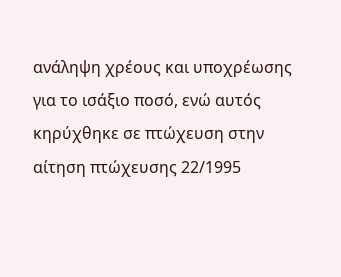ανάληψη χρέους και υποχρέωσης για το ισάξιο ποσό, ενώ αυτός κηρύχθηκε σε πτώχευση στην αίτηση πτώχευσης 22/1995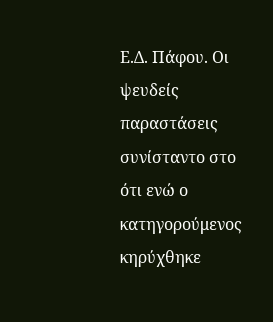Ε.Δ. Πάφου. Οι ψευδείς παραστάσεις συνίσταντο στο ότι ενώ ο κατηγορούμενος κηρύχθηκε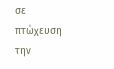σε πτώχευση την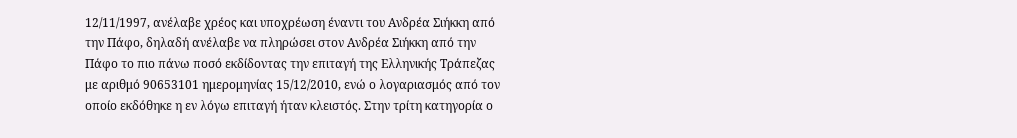12/11/1997, ανέλαβε χρέος και υποχρέωση έναντι του Ανδρέα Σιήκκη από την Πάφο, δηλαδή ανέλαβε να πληρώσει στον Ανδρέα Σιήκκη από την Πάφο το πιο πάνω ποσό εκδίδοντας την επιταγή της Ελληνικής Τράπεζας με αριθμό 90653101 ημερομηνίας 15/12/2010, ενώ ο λογαριασμός από τον οποίο εκδόθηκε η εν λόγω επιταγή ήταν κλειστός. Στην τρίτη κατηγορία ο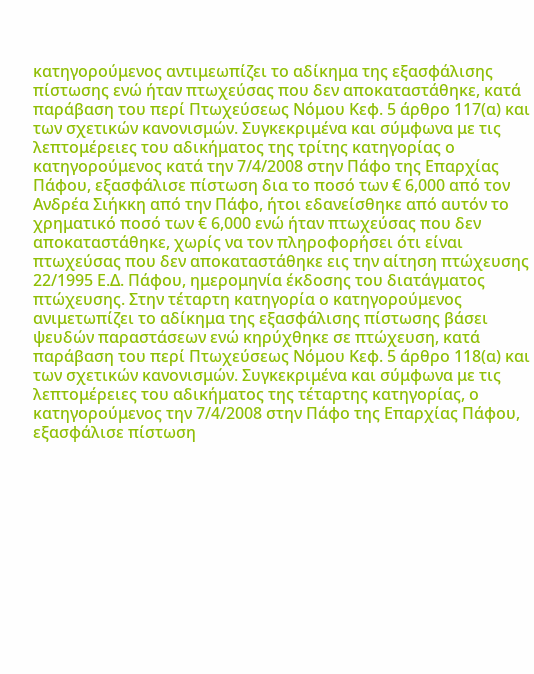κατηγορούμενος αντιμεωπίζει το αδίκημα της εξασφάλισης πίστωσης ενώ ήταν πτωχεύσας που δεν αποκαταστάθηκε, κατά παράβαση του περί Πτωχεύσεως Νόμου Κεφ. 5 άρθρο 117(α) και των σχετικών κανονισμών. Συγκεκριμένα και σύμφωνα με τις λεπτομέρειες του αδικήματος της τρίτης κατηγορίας ο κατηγορούμενος κατά την 7/4/2008 στην Πάφο της Επαρχίας Πάφου, εξασφάλισε πίστωση δια το ποσό των € 6,000 από τον Ανδρέα Σιήκκη από την Πάφο, ήτοι εδανείσθηκε από αυτόν το χρηματικό ποσό των € 6,000 ενώ ήταν πτωχεύσας που δεν αποκαταστάθηκε, χωρίς να τον πληροφορήσει ότι είναι πτωχεύσας που δεν αποκαταστάθηκε εις την αίτηση πτώχευσης 22/1995 Ε.Δ. Πάφου, ημερομηνία έκδοσης του διατάγματος πτώχευσης. Στην τέταρτη κατηγορία ο κατηγορούμενος ανιμετωπίζει το αδίκημα της εξασφάλισης πίστωσης βάσει ψευδών παραστάσεων ενώ κηρύχθηκε σε πτώχευση, κατά παράβαση του περί Πτωχεύσεως Νόμου Κεφ. 5 άρθρο 118(α) και των σχετικών κανονισμών. Συγκεκριμένα και σύμφωνα με τις λεπτομέρειες του αδικήματος της τέταρτης κατηγορίας, ο κατηγορούμενος την 7/4/2008 στην Πάφο της Επαρχίας Πάφου, εξασφάλισε πίστωση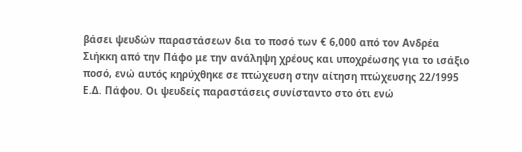βάσει ψευδών παραστάσεων δια το ποσό των € 6,000 από τον Ανδρέα Σιήκκη από την Πάφο με την ανάληψη χρέους και υποχρέωσης για το ισάξιο ποσό, ενώ αυτός κηρύχθηκε σε πτώχευση στην αίτηση πτώχευσης 22/1995 Ε.Δ. Πάφου. Οι ψευδείς παραστάσεις συνίσταντο στο ότι ενώ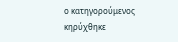ο κατηγορούμενος κηρύχθηκε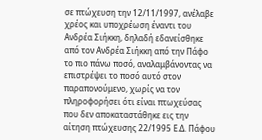σε πτώχευση την 12/11/1997, ανέλαβε χρέος και υποχρέωση έναντι του Ανδρέα Σιήκκη, δηλαδή εδανείσθηκε από τον Ανδρέα Σιήκκη από την Πάφο το πιο πάνω ποσό, αναλαμβάνοντας να επιστρέψει το ποσό αυτό στον παραπονούμενο, χωρίς να τον πληροφορήσει ότι είναι πτωχεύσας που δεν αποκαταστάθηκε εις την αίτηση πτώχευσης 22/1995 Ε.Δ. Πάφου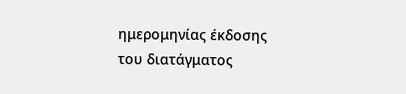ημερομηνίας έκδοσης του διατάγματος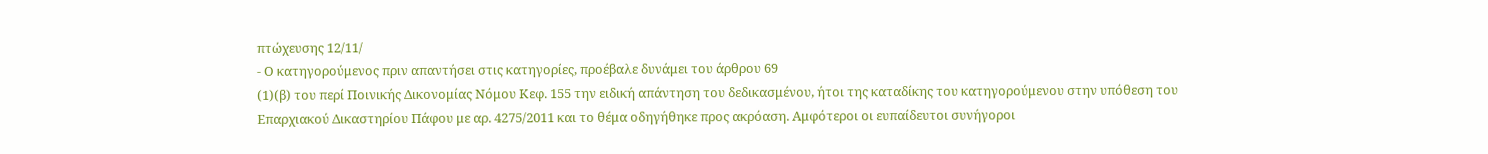πτώχευσης 12/11/
- Ο κατηγορούμενος πριν απαντήσει στις κατηγορίες, προέβαλε δυνάμει του άρθρου 69
(1)(β) του περί Ποινικής Δικονομίας Νόμου Κεφ. 155 την ειδική απάντηση του δεδικασμένου, ήτοι της καταδίκης του κατηγορούμενου στην υπόθεση του Επαρχιακού Δικαστηρίου Πάφου με αρ. 4275/2011 και το θέμα οδηγήθηκε προς ακρόαση. Αμφότεροι οι ευπαίδευτοι συνήγοροι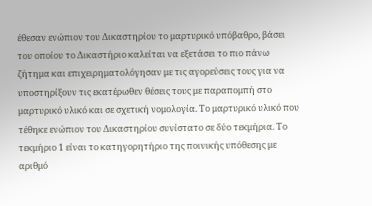έθεσαν ενώπιον του Δικαστηρίου το μαρτυρικό υπόβαθρο, βάσει του οποίου το Δικαστήριο καλείται να εξετάσει το πιο πάνω ζήτημα και επιχειρηματολόγησαν με τις αγορεύσεις τους για να υποστηρίξουν τις εκατέρωθεν θέσεις τους με παραπομπή στο μαρτυρικό υλικό και σε σχετική νομολογία. Το μαρτυρικό υλικό που τέθηκε ενώπιον του Δικαστηρίου συνίστατο σε δύο τεκμήρια. Το τεκμήριο 1 είναι το κατηγορητήριο της ποινικής υπόθεσης με αριθμό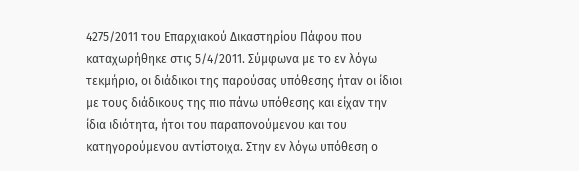4275/2011 του Επαρχιακού Δικαστηρίου Πάφου που καταχωρήθηκε στις 5/4/2011. Σύμφωνα με το εν λόγω τεκμήριο, οι διάδικοι της παρούσας υπόθεσης ήταν οι ίδιοι με τους διάδικους της πιο πάνω υπόθεσης και είχαν την ίδια ιδιότητα, ήτοι του παραπονούμενου και του κατηγορούμενου αντίστοιχα. Στην εν λόγω υπόθεση ο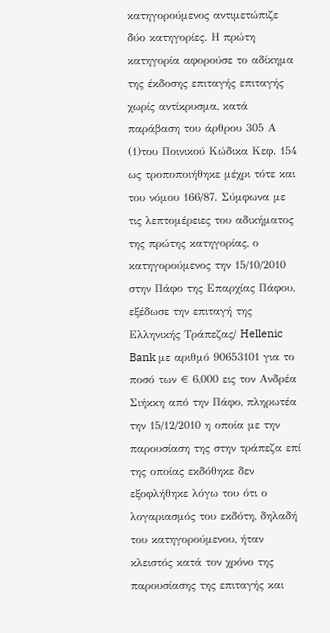κατηγορούμενος αντιμετώπιζε δύο κατηγορίες. Η πρώτη κατηγορία αφορούσε το αδίκημα της έκδοσης επιταγής επιταγής χωρίς αντίκρυσμα, κατά παράβαση του άρθρου 305 Α
(1)του Ποινικού Κώδικα Κεφ. 154 ως τροποποιήθηκε μέχρι τότε και του νόμου 166/87. Σύμφωνα με τις λεπτομέρειες του αδικήματος της πρώτης κατηγορίας, ο κατηγορούμενος την 15/10/2010 στην Πάφο της Επαρχίας Πάφου, εξέδωσε την επιταγή της Ελληνικής Τράπεζας/ Hellenic Bank με αριθμό 90653101 για το ποσό των € 6,000 εις τον Ανδρέα Σιήκκη από την Πάφο, πληρωτέα την 15/12/2010 η οποία με την παρουσίαση της στην τράπεζα επί της οποίας εκδόθηκε δεν εξοφλήθηκε λόγω του ότι ο λογαριασμός του εκδότη, δηλαδή του κατηγορούμενου, ήταν κλειστός κατά τον χρόνο της παρουσίασης της επιταγής και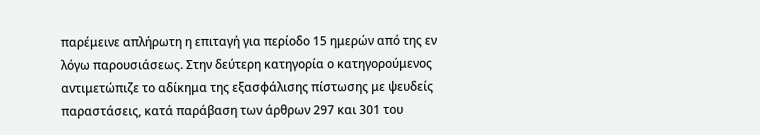παρέμεινε απλήρωτη η επιταγή για περίοδο 15 ημερών από της εν λόγω παρουσιάσεως. Στην δεύτερη κατηγορία ο κατηγορούμενος αντιμετώπιζε το αδίκημα της εξασφάλισης πίστωσης με ψευδείς παραστάσεις, κατά παράβαση των άρθρων 297 και 301 του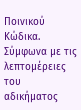Ποινικού Κώδικα. Σύμφωνα με τις λεπτομέρειες του αδικήματος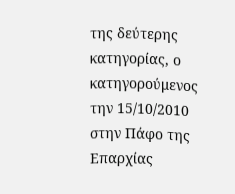της δεύτερης κατηγορίας, ο κατηγορούμενος την 15/10/2010 στην Πάφο της Επαρχίας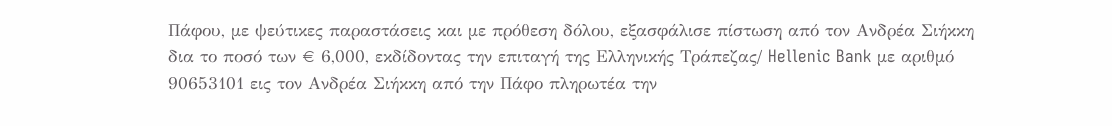Πάφου, με ψεύτικες παραστάσεις και με πρόθεση δόλου, εξασφάλισε πίστωση από τον Ανδρέα Σιήκκη δια το ποσό των € 6,000, εκδίδοντας την επιταγή της Ελληνικής Τράπεζας/ Hellenic Bank με αριθμό 90653101 εις τον Ανδρέα Σιήκκη από την Πάφο πληρωτέα την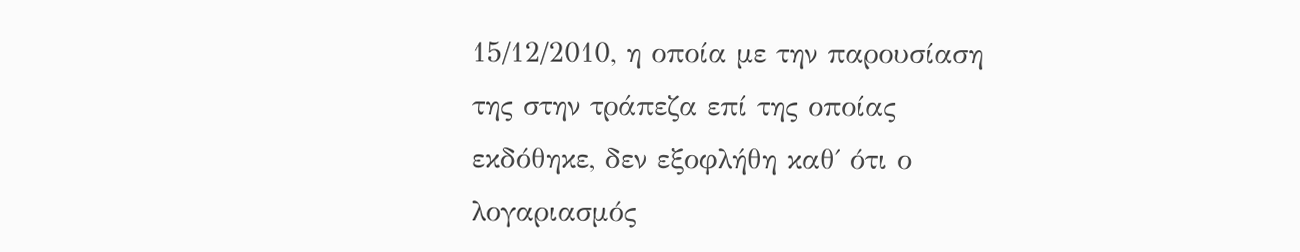15/12/2010, η οποία με την παρουσίαση της στην τράπεζα επί της οποίας εκδόθηκε, δεν εξοφλήθη καθ΄ ότι ο λογαριασμός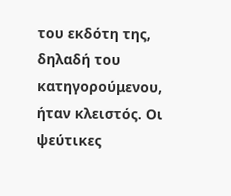του εκδότη της, δηλαδή του κατηγορούμενου, ήταν κλειστός. Οι ψεύτικες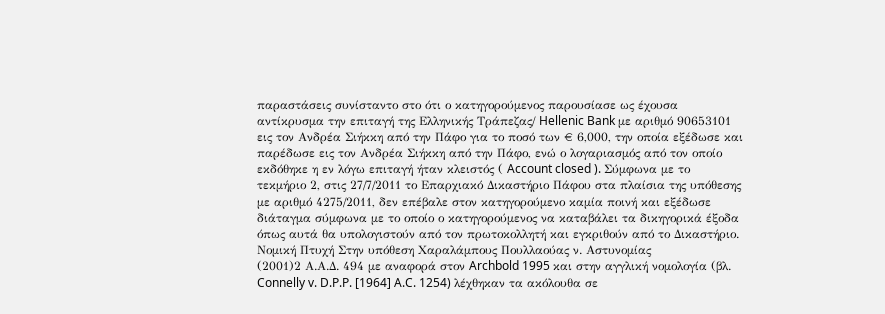παραστάσεις συνίσταντο στο ότι ο κατηγορούμενος παρουσίασε ως έχουσα αντίκρυσμα την επιταγή της Ελληνικής Τράπεζας/ Hellenic Bank με αριθμό 90653101 εις τον Ανδρέα Σιήκκη από την Πάφο για το ποσό των € 6,000, την οποία εξέδωσε και παρέδωσε εις τον Ανδρέα Σιήκκη από την Πάφο, ενώ ο λογαριασμός από τον οποίο εκδόθηκε η εν λόγω επιταγή ήταν κλειστός ( Account closed ). Σύμφωνα με το τεκμήριο 2, στις 27/7/2011 το Επαρχιακό Δικαστήριο Πάφου στα πλαίσια της υπόθεσης με αριθμό 4275/2011, δεν επέβαλε στον κατηγορούμενο καμία ποινή και εξέδωσε διάταγμα σύμφωνα με το οποίο ο κατηγορούμενος να καταβάλει τα δικηγορικά έξοδα όπως αυτά θα υπολογιστούν από τον πρωτοκολλητή και εγκριθούν από το Δικαστήριο. Νομική Πτυχή Στην υπόθεση Χαραλάμπους Πουλλαούας ν. Αστυνομίας
(2001)2 Α.Α.Δ. 494 με αναφορά στον Archbold 1995 και στην αγγλική νομολογία (βλ. Connelly v. D.P.P. [1964] A.C. 1254) λέχθηκαν τα ακόλουθα σε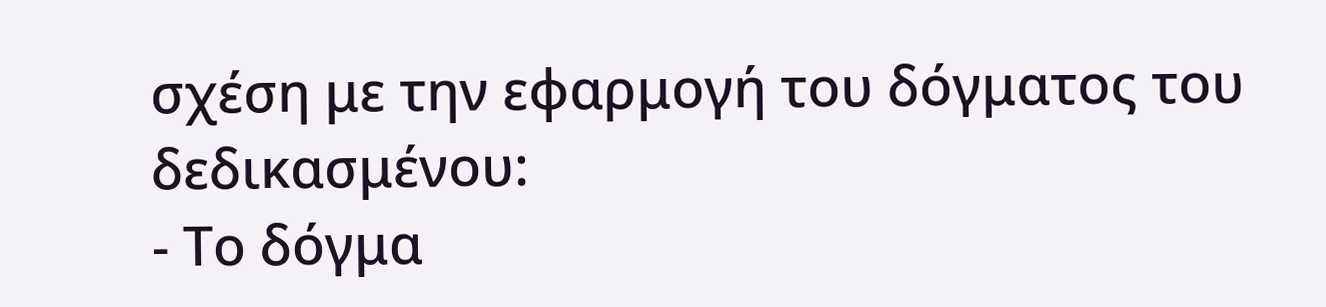σχέση με την εφαρμογή του δόγματος του δεδικασμένου:
- Το δόγμα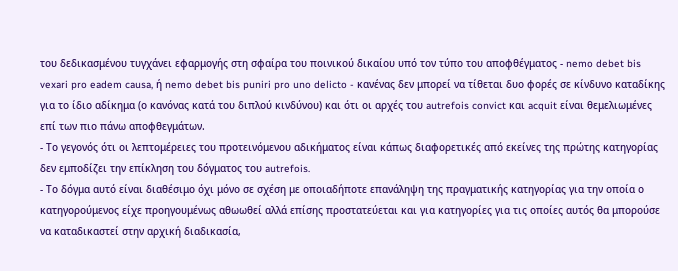του δεδικασμένου τυγχάνει εφαρμογής στη σφαίρα του ποινικού δικαίου υπό τον τύπο του αποφθέγματος - nemo debet bis vexari pro eadem causa, ή nemo debet bis puniri pro uno delicto - κανένας δεν μπορεί να τίθεται δυο φορές σε κίνδυνο καταδίκης για το ίδιο αδίκημα (ο κανόνας κατά του διπλού κινδύνου) και ότι οι αρχές του autrefois convict και acquit είναι θεμελιωμένες επί των πιο πάνω αποφθεγμάτων.
- Το γεγονός ότι οι λεπτομέρειες του προτεινόμενου αδικήματος είναι κάπως διαφορετικές από εκείνες της πρώτης κατηγορίας δεν εμποδίζει την επίκληση του δόγματος του autrefois.
- Το δόγμα αυτό είναι διαθέσιμο όχι μόνο σε σχέση με οποιαδήποτε επανάληψη της πραγματικής κατηγορίας για την οποία ο κατηγορούμενος είχε προηγουμένως αθωωθεί αλλά επίσης προστατεύεται και για κατηγορίες για τις οποίες αυτός θα μπορούσε να καταδικαστεί στην αρχική διαδικασία,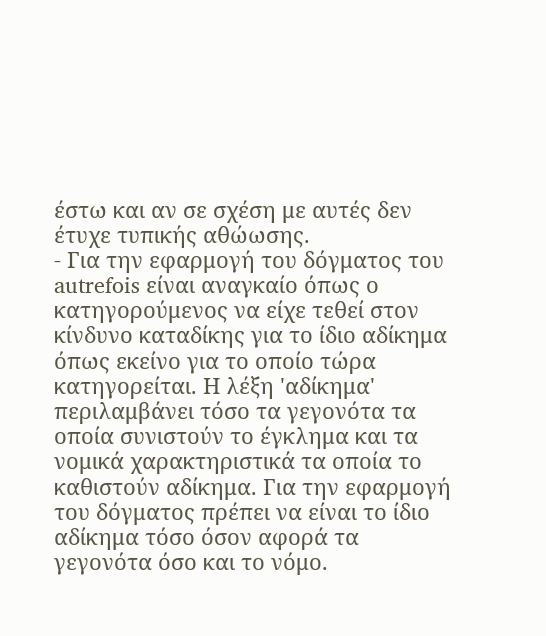έστω και αν σε σχέση με αυτές δεν έτυχε τυπικής αθώωσης.
- Για την εφαρμογή του δόγματος του autrefois είναι αναγκαίο όπως ο κατηγορούμενος να είχε τεθεί στον κίνδυνο καταδίκης για το ίδιο αδίκημα όπως εκείνο για το οποίο τώρα κατηγορείται. Η λέξη 'αδίκημα' περιλαμβάνει τόσο τα γεγονότα τα οποία συνιστούν το έγκλημα και τα νομικά χαρακτηριστικά τα οποία το καθιστούν αδίκημα. Για την εφαρμογή του δόγματος πρέπει να είναι το ίδιο αδίκημα τόσο όσον αφορά τα γεγονότα όσο και το νόμο.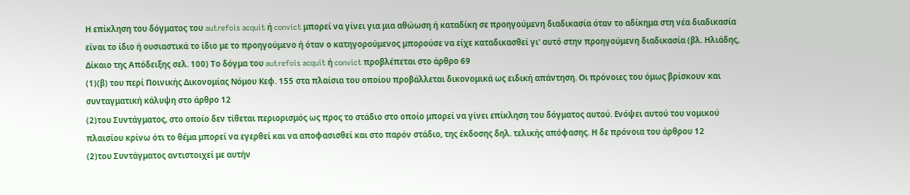Η επίκληση του δόγματος του autrefois acquit ή convict μπορεί να γίνει για μια αθώωση ή καταδίκη σε προηγούμενη διαδικασία όταν το αδίκημα στη νέα διαδικασία είναι το ίδιο ή ουσιαστικά το ίδιο με το προηγούμενο ή όταν ο κατηγορούμενος μπορούσε να είχε καταδικασθεί γι' αυτό στην προηγούμενη διαδικασία (βλ. Ηλιάδης, Δίκαιο της Απόδειξης σελ. 100) Το δόγμα του autrefois acquit ή convict προβλέπεται στο άρθρο 69
(1)(β) του περί Ποινικής Δικονομίας Νόμου Κεφ. 155 στα πλαίσια του οποίου προβάλλεται δικονομικά ως ειδική απάντηση. Οι πρόνοιες του όμως βρίσκουν και συνταγματική κάλυψη στο άρθρο 12
(2)του Συντάγματος, στο οποίο δεν τίθεται περιορισμός ως προς το στάδιο στο οποίο μπορεί να γίνει επίκληση του δόγματος αυτού. Ενόψει αυτού του νομικού πλαισίου κρίνω ότι το θέμα μπορεί να εγερθεί και να αποφασισθεί και στο παρόν στάδιο, της έκδοσης δηλ. τελικής απόφασης. Η δε πρόνοια του άρθρου 12
(2)του Συντάγματος αντιστοιχεί με αυτήν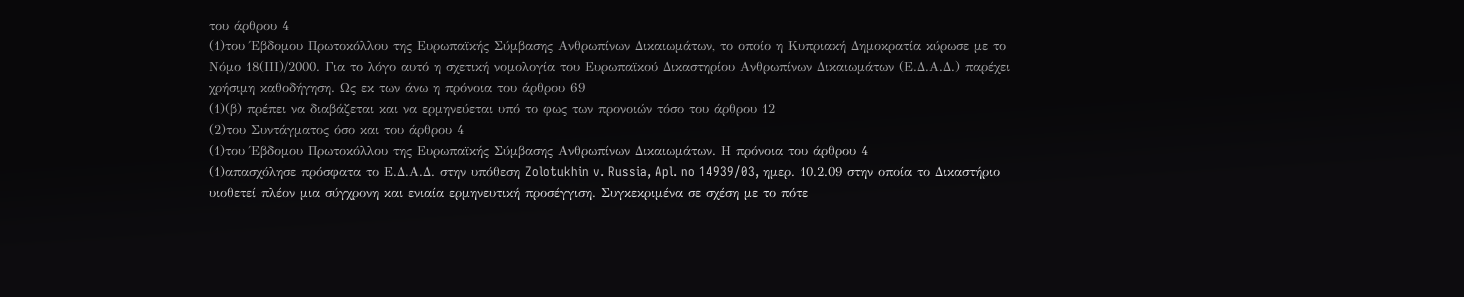του άρθρου 4
(1)του Έβδομου Πρωτοκόλλου της Ευρωπαϊκής Σύμβασης Ανθρωπίνων Δικαιωμάτων, το οποίο η Κυπριακή Δημοκρατία κύρωσε με το Νόμο 18(ΙΙΙ)/2000. Για το λόγο αυτό η σχετική νομολογία του Ευρωπαϊκού Δικαστηρίου Ανθρωπίνων Δικαιωμάτων (Ε.Δ.Α.Δ.) παρέχει χρήσιμη καθοδήγηση. Ως εκ των άνω η πρόνοια του άρθρου 69
(1)(β) πρέπει να διαβάζεται και να ερμηνεύεται υπό το φως των προνοιών τόσο του άρθρου 12
(2)του Συντάγματος όσο και του άρθρου 4
(1)του Έβδομου Πρωτοκόλλου της Ευρωπαϊκής Σύμβασης Ανθρωπίνων Δικαιωμάτων. Η πρόνοια του άρθρου 4
(1)απασχόλησε πρόσφατα το Ε.Δ.Α.Δ. στην υπόθεση Zolotukhin v. Russia, Apl. no 14939/03, ημερ. 10.2.09 στην οποία το Δικαστήριο υιοθετεί πλέον μια σύγχρονη και ενιαία ερμηνευτική προσέγγιση. Συγκεκριμένα σε σχέση με το πότε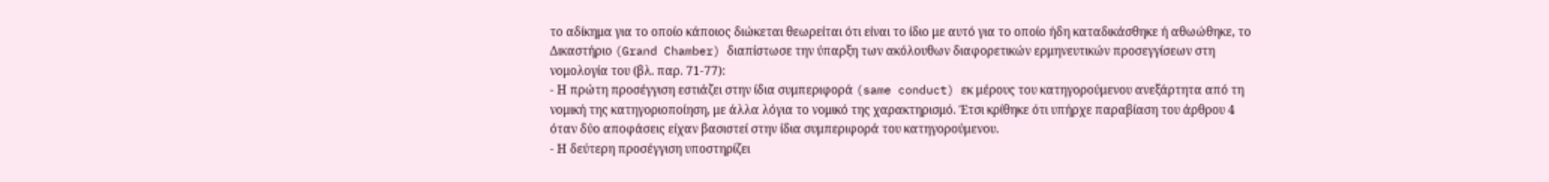το αδίκημα για το οποίο κάποιος διώκεται θεωρείται ότι είναι το ίδιο με αυτό για το οποίο ήδη καταδικάσθηκε ή αθωώθηκε, το Δικαστήριο (Grand Chamber) διαπίστωσε την ύπαρξη των ακόλουθων διαφορετικών ερμηνευτικών προσεγγίσεων στη νομολογία του (βλ. παρ. 71-77):
- Η πρώτη προσέγγιση εστιάζει στην ίδια συμπεριφορά (same conduct) εκ μέρους του κατηγορούμενου ανεξάρτητα από τη νομική της κατηγοριοποίηση, με άλλα λόγια το νομικό της χαρακτηρισμό. Έτσι κρίθηκε ότι υπήρχε παραβίαση του άρθρου 4 όταν δύο αποφάσεις είχαν βασιστεί στην ίδια συμπεριφορά του κατηγορούμενου.
- Η δεύτερη προσέγγιση υποστηρίζει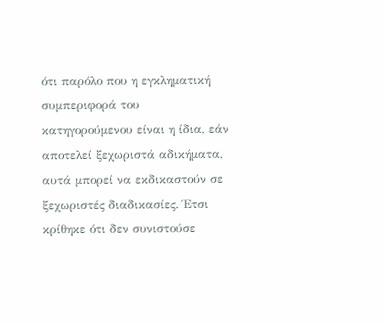ότι παρόλο που η εγκληματική συμπεριφορά του κατηγορούμενου είναι η ίδια, εάν αποτελεί ξεχωριστά αδικήματα, αυτά μπορεί να εκδικαστούν σε ξεχωριστές διαδικασίες. Έτσι κρίθηκε ότι δεν συνιστούσε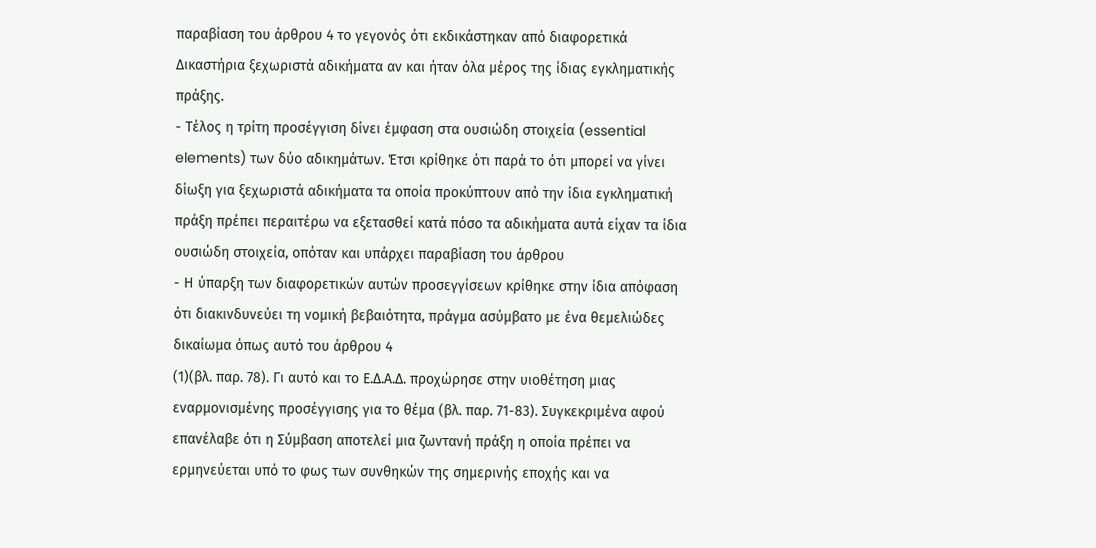παραβίαση του άρθρου 4 το γεγονός ότι εκδικάστηκαν από διαφορετικά Δικαστήρια ξεχωριστά αδικήματα αν και ήταν όλα μέρος της ίδιας εγκληματικής πράξης.
- Τέλος η τρίτη προσέγγιση δίνει έμφαση στα ουσιώδη στοιχεία (essential elements) των δύο αδικημάτων. Έτσι κρίθηκε ότι παρά το ότι μπορεί να γίνει δίωξη για ξεχωριστά αδικήματα τα οποία προκύπτουν από την ίδια εγκληματική πράξη πρέπει περαιτέρω να εξετασθεί κατά πόσο τα αδικήματα αυτά είχαν τα ίδια ουσιώδη στοιχεία, οπόταν και υπάρχει παραβίαση του άρθρου
- Η ύπαρξη των διαφορετικών αυτών προσεγγίσεων κρίθηκε στην ίδια απόφαση ότι διακινδυνεύει τη νομική βεβαιότητα, πράγμα ασύμβατο με ένα θεμελιώδες δικαίωμα όπως αυτό του άρθρου 4
(1)(βλ. παρ. 78). Γι αυτό και το Ε.Δ.Α.Δ. προχώρησε στην υιοθέτηση μιας εναρμονισμένης προσέγγισης για το θέμα (βλ. παρ. 71-83). Συγκεκριμένα αφού επανέλαβε ότι η Σύμβαση αποτελεί μια ζωντανή πράξη η οποία πρέπει να ερμηνεύεται υπό το φως των συνθηκών της σημερινής εποχής και να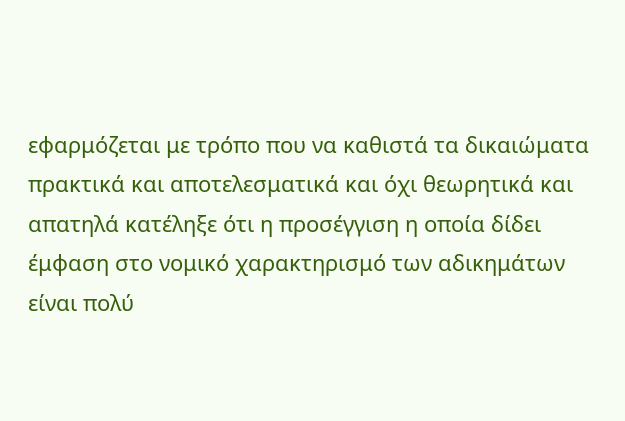εφαρμόζεται με τρόπο που να καθιστά τα δικαιώματα πρακτικά και αποτελεσματικά και όχι θεωρητικά και απατηλά κατέληξε ότι η προσέγγιση η οποία δίδει έμφαση στο νομικό χαρακτηρισμό των αδικημάτων είναι πολύ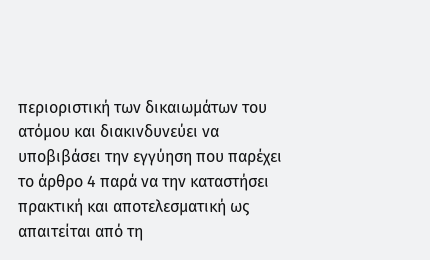περιοριστική των δικαιωμάτων του ατόμου και διακινδυνεύει να υποβιβάσει την εγγύηση που παρέχει το άρθρο 4 παρά να την καταστήσει πρακτική και αποτελεσματική ως απαιτείται από τη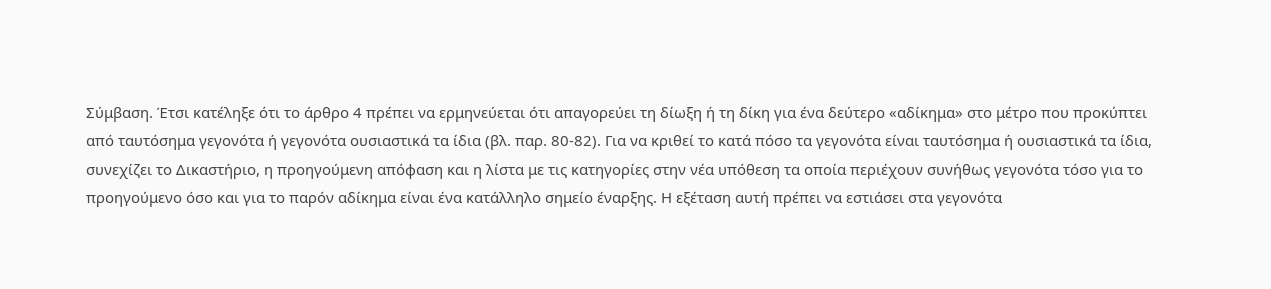Σύμβαση. Έτσι κατέληξε ότι το άρθρο 4 πρέπει να ερμηνεύεται ότι απαγορεύει τη δίωξη ή τη δίκη για ένα δεύτερο «αδίκημα» στο μέτρο που προκύπτει από ταυτόσημα γεγονότα ή γεγονότα ουσιαστικά τα ίδια (βλ. παρ. 80-82). Για να κριθεί το κατά πόσο τα γεγονότα είναι ταυτόσημα ή ουσιαστικά τα ίδια, συνεχίζει το Δικαστήριο, η προηγούμενη απόφαση και η λίστα με τις κατηγορίες στην νέα υπόθεση τα οποία περιέχουν συνήθως γεγονότα τόσο για το προηγούμενο όσο και για το παρόν αδίκημα είναι ένα κατάλληλο σημείο έναρξης. Η εξέταση αυτή πρέπει να εστιάσει στα γεγονότα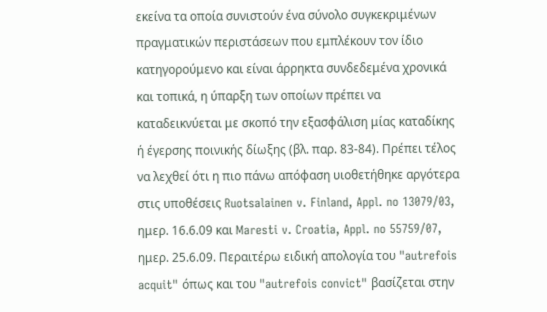εκείνα τα οποία συνιστούν ένα σύνολο συγκεκριμένων πραγματικών περιστάσεων που εμπλέκουν τον ίδιο κατηγορούμενο και είναι άρρηκτα συνδεδεμένα χρονικά και τοπικά, η ύπαρξη των οποίων πρέπει να καταδεικνύεται με σκοπό την εξασφάλιση μίας καταδίκης ή έγερσης ποινικής δίωξης (βλ. παρ. 83-84). Πρέπει τέλος να λεχθεί ότι η πιο πάνω απόφαση υιοθετήθηκε αργότερα στις υποθέσεις Ruotsalainen v. Finland, Appl. no 13079/03, ημερ. 16.6.09 και Maresti v. Croatia, Appl. no 55759/07, ημερ. 25.6.09. Περαιτέρω ειδική απολογία του "autrefois acquit" όπως και του "autrefois convict" βασίζεται στην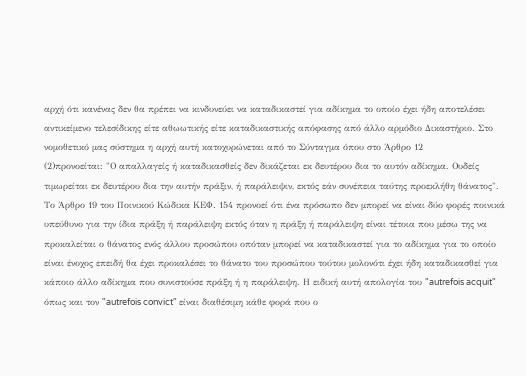αρχή ότι κανένας δεν θα πρέπει να κινδυνεύει να καταδικαστεί για αδίκημα το οποίο έχει ήδη αποτελέσει αντικείμενο τελεσίδικης είτε αθωωτικής είτε καταδικαστικής απόφασης από άλλο αρμόδιο Δικαστήριο. Στο νομοθετικό μας σύστημα η αρχή αυτή κατοχυρώνεται από το Σύνταγμα όπου στο Άρθρο 12
(2)προνοείται: "Ο απαλλαγείς ή καταδικασθείς δεν δικάζεται εκ δευτέρου δια το αυτόν αδίκημα. Ουδείς τιμωρείται εκ δευτέρου δια την αυτήν πράξιν, ή παράλειψιν, εκτός εάν συνέπεια ταύτης προεκλήθη θάνατος". Το Άρθρο 19 του Ποινικού Κώδικα ΚΕΦ. 154 προνοεί ότι ένα πρόσωπο δεν μπορεί να είναι δύο φορές ποινικά υπεύθυνο για την ίδια πράξη ή παράλειψη εκτός όταν η πράξη ή παράλειψη είναι τέτοια που μέσω της να προκαλείται ο θάνατος ενός άλλου προσώπου οπόταν μπορεί να καταδικαστεί για το αδίκημα για το οποίο είναι ένοχος επειδή θα έχει προκαλέσει το θάνατο του προσώπου τούτου μολονότι έχει ήδη καταδικασθεί για κάποιο άλλο αδίκημα που συνιστούσε πράξη ή η παράλειψη. Η ειδική αυτή απολογία του "autrefois acquit" όπως και τον "autrefois convict" είναι διαθέσιμη κάθε φορά που ο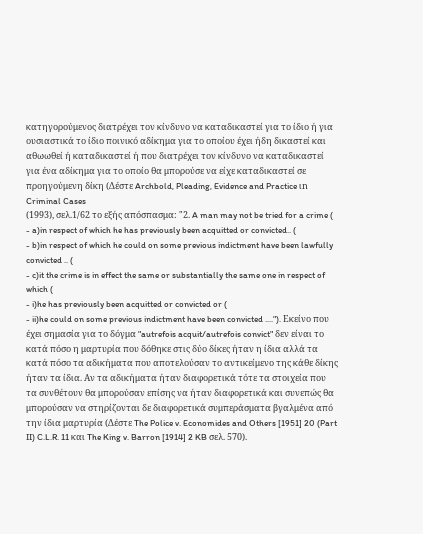κατηγορούμενος διατρέχει τον κίνδυνο να καταδικαστεί για το ίδιο ή για ουσιαστικά το ίδιο ποινικό αδίκημα για το οποίου έχει ήδη δικαστεί και αθωωθεί ή καταδικαστεί ή που διατρέχει τον κίνδυνο να καταδικαστεί για ένα αδίκημα για το οποίο θα μπορούσε να είχε καταδικαστεί σε προηγούμενη δίκη (Δέστε Archbold, Pleading, Evidence and Practice ιn Criminal Cases
(1993), σελ.1/62 το εξής απόσπασμα: "2. A man may not be tried for a crime (
- a)in respect of which he has previously been acquitted or convicted.. (
- b)in respect of which he could on some previous indictment have been lawfully convicted .. (
- c)it the crime is in effect the same or substantially the same one in respect of which (
- i)he has previously been acquitted or convicted or (
- ii)he could on some previous indictment have been convicted ...."). Εκείνο που έχει σημασία για το δόγμα "autrefois acquit/autrefois convict" δεν είναι το κατά πόσο η μαρτυρία που δόθηκε στις δύο δίκες ήταν η ίδια αλλά τα κατά πόσο τα αδικήματα που αποτελούσαν το αντικείμενο της κάθε δίκης ήταν τα ίδια. Αν τα αδικήματα ήταν διαφορετικά τότε τα στοιχεία που τα συνθέτουν θα μπορούσαν επίσης να ήταν διαφορετικά και συνεπώς θα μπορούσαν να στηρίζονται δε διαφορετικά συμπεράσματα βγαλμένα από την ίδια μαρτυρία (Δέστε The Police v. Economides and Others [1951] 20 (Part II) C.L.R. 11 και The King v. Barron [1914] 2 KB σελ. 570).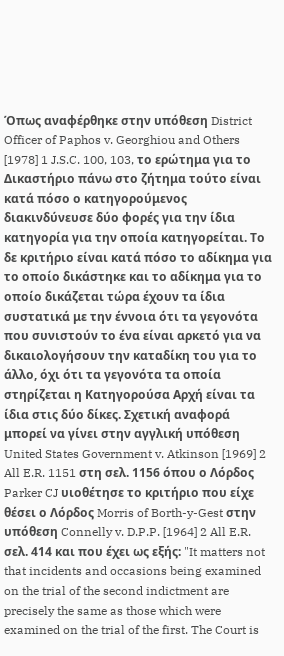Όπως αναφέρθηκε στην υπόθεση District Officer of Paphos v. Georghiou and Others [1978] 1 J.S.C. 100, 103, το ερώτημα για το Δικαστήριο πάνω στο ζήτημα τούτο είναι κατά πόσο ο κατηγορούμενος διακινδύνευσε δύο φορές για την ίδια κατηγορία για την οποία κατηγορείται. Το δε κριτήριο είναι κατά πόσο το αδίκημα για το οποίο δικάστηκε και το αδίκημα για το οποίο δικάζεται τώρα έχουν τα ίδια συστατικά με την έννοια ότι τα γεγονότα που συνιστούν το ένα είναι αρκετό για να δικαιολογήσουν την καταδίκη του για το άλλο, όχι ότι τα γεγονότα τα οποία στηρίζεται η Κατηγορούσα Αρχή είναι τα ίδια στις δύο δίκες. Σχετική αναφορά μπορεί να γίνει στην αγγλική υπόθεση United States Government v. Atkinson [1969] 2 All E.R. 1151 στη σελ. 1156 όπου ο Λόρδος Parker CJ υιοθέτησε το κριτήριο που είχε θέσει ο Λόρδος Morris of Borth-y-Gest στην υπόθεση Connelly v. D.P.P. [1964] 2 All E.R. σελ. 414 και που έχει ως εξής: "It matters not that incidents and occasions being examined on the trial of the second indictment are precisely the same as those which were examined on the trial of the first. The Court is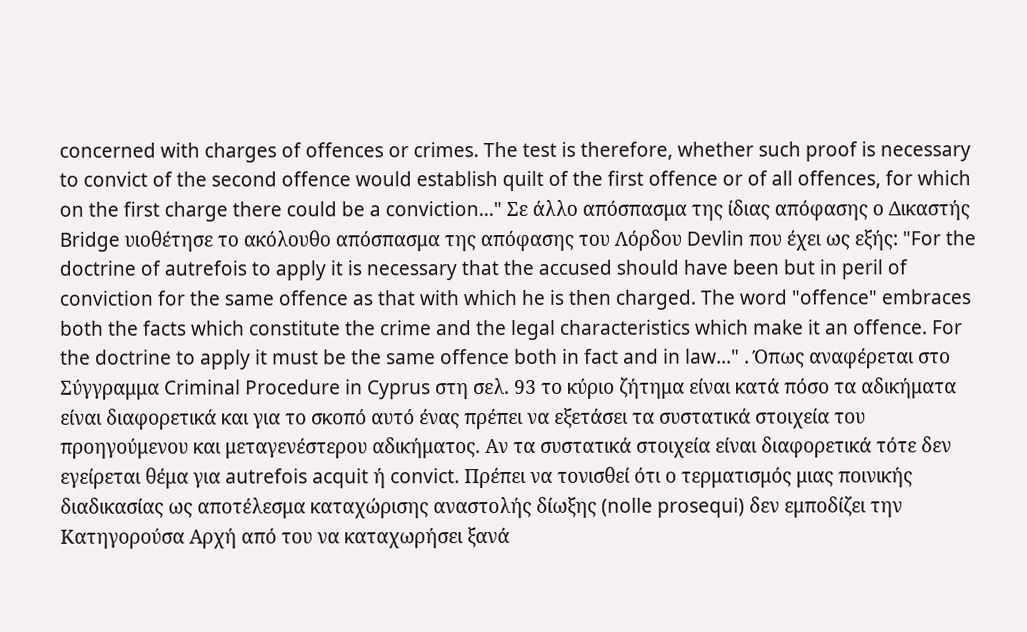concerned with charges of offences or crimes. The test is therefore, whether such proof is necessary to convict of the second offence would establish quilt of the first offence or of all offences, for which on the first charge there could be a conviction..." Σε άλλο απόσπασμα της ίδιας απόφασης ο Δικαστής Bridge υιοθέτησε το ακόλουθο απόσπασμα της απόφασης του Λόρδου Devlin που έχει ως εξής: "For the doctrine of autrefois to apply it is necessary that the accused should have been but in peril of conviction for the same offence as that with which he is then charged. The word "offence" embraces both the facts which constitute the crime and the legal characteristics which make it an offence. For the doctrine to apply it must be the same offence both in fact and in law..." . Όπως αναφέρεται στο Σύγγραμμα Criminal Procedure in Cyprus στη σελ. 93 το κύριο ζήτημα είναι κατά πόσο τα αδικήματα είναι διαφορετικά και για το σκοπό αυτό ένας πρέπει να εξετάσει τα συστατικά στοιχεία του προηγούμενου και μεταγενέστερου αδικήματος. Αν τα συστατικά στοιχεία είναι διαφορετικά τότε δεν εγείρεται θέμα για autrefois acquit ή convict. Πρέπει να τονισθεί ότι ο τερματισμός μιας ποινικής διαδικασίας ως αποτέλεσμα καταχώρισης αναστολής δίωξης (nolle prosequi) δεν εμποδίζει την Κατηγορούσα Αρχή από του να καταχωρήσει ξανά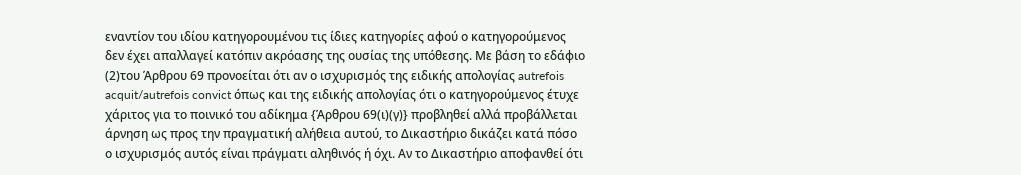εναντίον του ιδίου κατηγορουμένου τις ίδιες κατηγορίες αφού ο κατηγορούμενος δεν έχει απαλλαγεί κατόπιν ακρόασης της ουσίας της υπόθεσης. Με βάση το εδάφιο
(2)του Άρθρου 69 προνοείται ότι αν ο ισχυρισμός της ειδικής απολογίας autrefois acquit/autrefois convict όπως και της ειδικής απολογίας ότι ο κατηγορούμενος έτυχε χάριτος για το ποινικό του αδίκημα {Άρθρου 69(ι)(γ)} προβληθεί αλλά προβάλλεται άρνηση ως προς την πραγματική αλήθεια αυτού, το Δικαστήριο δικάζει κατά πόσο ο ισχυρισμός αυτός είναι πράγματι αληθινός ή όχι. Αν το Δικαστήριο αποφανθεί ότι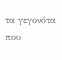τα γεγονότα που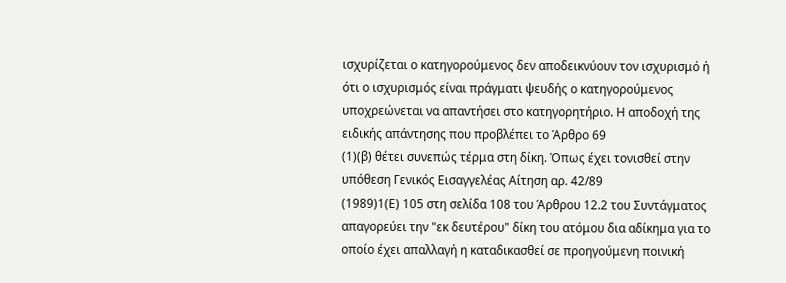ισχυρίζεται ο κατηγορούμενος δεν αποδεικνύουν τον ισχυρισμό ή ότι ο ισχυρισμός είναι πράγματι ψευδής ο κατηγορούμενος υποχρεώνεται να απαντήσει στο κατηγορητήριο. Η αποδοχή της ειδικής απάντησης που προβλέπει το Άρθρο 69
(1)(β) θέτει συνεπώς τέρμα στη δίκη. Όπως έχει τονισθεί στην υπόθεση Γενικός Εισαγγελέας Αίτηση αρ. 42/89
(1989)1(Ε) 105 στη σελίδα 108 του Άρθρου 12.2 του Συντάγματος απαγορεύει την "εκ δευτέρου" δίκη του ατόμου δια αδίκημα για το οποίο έχει απαλλαγή η καταδικασθεί σε προηγούμενη ποινική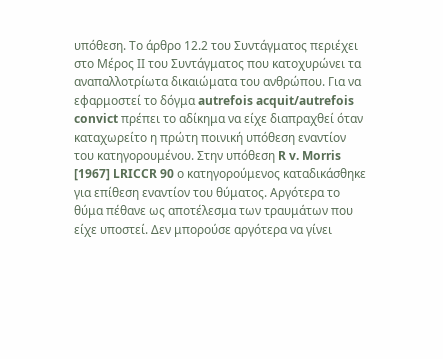υπόθεση. Το άρθρο 12.2 του Συντάγματος περιέχει στο Μέρος ΙΙ του Συντάγματος που κατοχυρώνει τα αναπαλλοτρίωτα δικαιώματα του ανθρώπου. Για να εφαρμοστεί το δόγμα autrefois acquit/autrefois convict πρέπει το αδίκημα να είχε διαπραχθεί όταν καταχωρείτο η πρώτη ποινική υπόθεση εναντίον του κατηγορουμένου. Στην υπόθεση R v. Morris [1967] LRICCR 90 ο κατηγορούμενος καταδικάσθηκε για επίθεση εναντίον του θύματος. Αργότερα το θύμα πέθανε ως αποτέλεσμα των τραυμάτων που είχε υποστεί. Δεν μπορούσε αργότερα να γίνει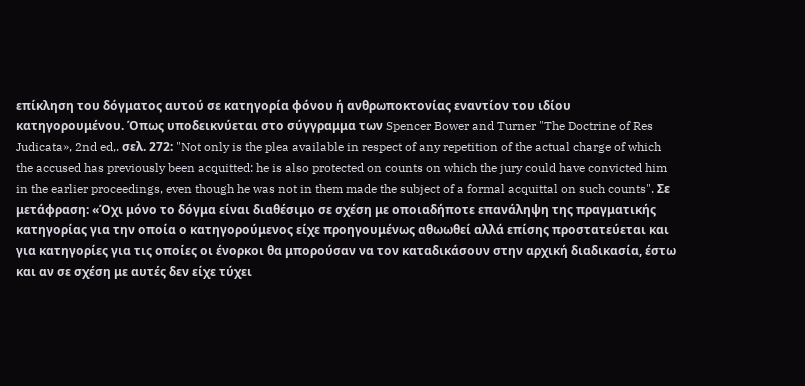επίκληση του δόγματος αυτού σε κατηγορία φόνου ή ανθρωποκτονίας εναντίον του ιδίου κατηγορουμένου. Όπως υποδεικνύεται στο σύγγραμμα των Spencer Bower and Turner "The Doctrine of Res Judicata», 2nd ed,. σελ. 272: "Not only is the plea available in respect of any repetition of the actual charge of which the accused has previously been acquitted: he is also protected on counts on which the jury could have convicted him in the earlier proceedings, even though he was not in them made the subject of a formal acquittal on such counts". Σε μετάφραση: «Όχι μόνο το δόγμα είναι διαθέσιμο σε σχέση με οποιαδήποτε επανάληψη της πραγματικής κατηγορίας για την οποία ο κατηγορούμενος είχε προηγουμένως αθωωθεί αλλά επίσης προστατεύεται και για κατηγορίες για τις οποίες οι ένορκοι θα μπορούσαν να τον καταδικάσουν στην αρχική διαδικασία, έστω και αν σε σχέση με αυτές δεν είχε τύχει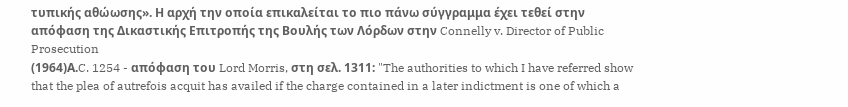τυπικής αθώωσης». Η αρχή την οποία επικαλείται το πιο πάνω σύγγραμμα έχει τεθεί στην απόφαση της Δικαστικής Επιτροπής της Βουλής των Λόρδων στην Connelly v. Director of Public Prosecution
(1964)Α.C. 1254 - απόφαση του Lord Morris, στη σελ. 1311: "The authorities to which I have referred show that the plea of autrefois acquit has availed if the charge contained in a later indictment is one of which a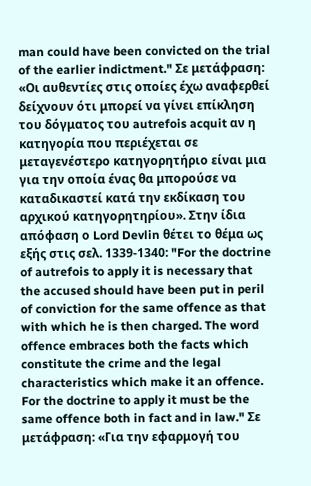man could have been convicted on the trial of the earlier indictment." Σε μετάφραση: «Οι αυθεντίες στις οποίες έχω αναφερθεί δείχνουν ότι μπορεί να γίνει επίκληση του δόγματος του autrefois acquit αν η κατηγορία που περιέχεται σε μεταγενέστερο κατηγορητήριο είναι μια για την οποία ένας θα μπορούσε να καταδικαστεί κατά την εκδίκαση του αρχικού κατηγορητηρίου». Στην ίδια απόφαση ο Lord Devlin θέτει το θέμα ως εξής στις σελ. 1339-1340: "For the doctrine of autrefois to apply it is necessary that the accused should have been put in peril of conviction for the same offence as that with which he is then charged. The word offence embraces both the facts which constitute the crime and the legal characteristics which make it an offence. For the doctrine to apply it must be the same offence both in fact and in law." Σε μετάφραση: «Για την εφαρμογή του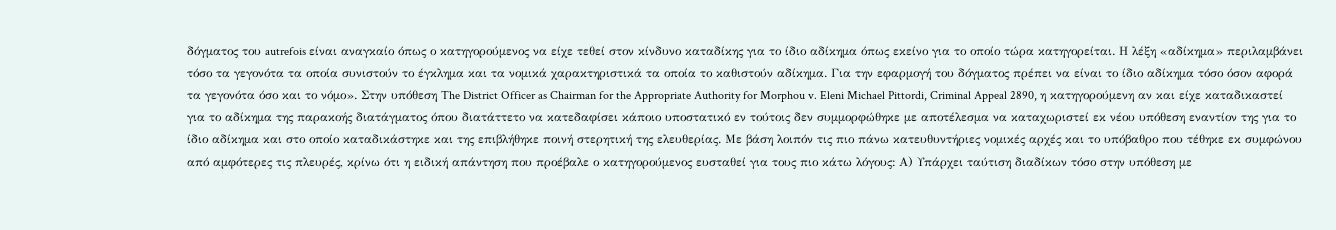δόγματος του autrefois είναι αναγκαίο όπως ο κατηγορούμενος να είχε τεθεί στον κίνδυνο καταδίκης για το ίδιο αδίκημα όπως εκείνο για το οποίο τώρα κατηγορείται. Η λέξη «αδίκημα» περιλαμβάνει τόσο τα γεγονότα τα οποία συνιστούν το έγκλημα και τα νομικά χαρακτηριστικά τα οποία το καθιστούν αδίκημα. Για την εφαρμογή του δόγματος πρέπει να είναι το ίδιο αδίκημα τόσο όσον αφορά τα γεγονότα όσο και το νόμο». Στην υπόθεση The District Officer as Chairman for the Appropriate Authority for Morphou v. Eleni Michael Pittordi, Criminal Appeal 2890, η κατηγορούμενη αν και είχε καταδικαστεί για το αδίκημα της παρακοής διατάγματος όπου διατάττετο να κατεδαφίσει κάποιο υποστατικό εν τούτοις δεν συμμορφώθηκε με αποτέλεσμα να καταχωριστεί εκ νέου υπόθεση εναντίον της για το ίδιο αδίκημα και στο οποίο καταδικάστηκε και της επιβλήθηκε ποινή στερητική της ελευθερίας. Με βάση λοιπόν τις πιο πάνω κατευθυντήριες νομικές αρχές και το υπόβαθρο που τέθηκε εκ συμφώνου από αμφότερες τις πλευρές, κρίνω ότι η ειδική απάντηση που προέβαλε ο κατηγορούμενος ευσταθεί για τους πιο κάτω λόγους: Α) Υπάρχει ταύτιση διαδίκων τόσο στην υπόθεση με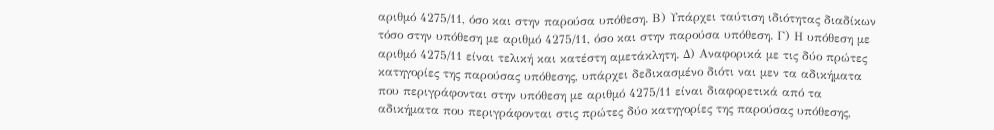αριθμό 4275/11, όσο και στην παρούσα υπόθεση. Β) Υπάρχει ταύτιση ιδιότητας διαδίκων τόσο στην υπόθεση με αριθμό 4275/11, όσο και στην παρούσα υπόθεση. Γ) Η υπόθεση με αριθμό 4275/11 είναι τελική και κατέστη αμετάκλητη. Δ) Αναφορικά με τις δύο πρώτες κατηγορίες της παρούσας υπόθεσης, υπάρχει δεδικασμένο διότι ναι μεν τα αδικήματα που περιγράφονται στην υπόθεση με αριθμό 4275/11 είναι διαφορετικά από τα αδικήματα που περιγράφονται στις πρώτες δύο κατηγορίες της παρούσας υπόθεσης,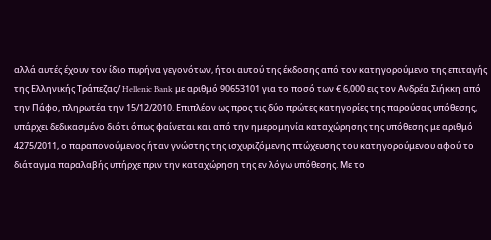αλλά αυτές έχουν τον ίδιο πυρήνα γεγονότων, ήτοι αυτού της έκδοσης από τον κατηγορούμενο της επιταγής της Ελληνικής Τράπεζας/ Hellenic Bank με αριθμό 90653101 για το ποσό των € 6,000 εις τον Ανδρέα Σιήκκη από την Πάφο, πληρωτέα την 15/12/2010. Επιπλέον ως προς τις δύο πρώτες κατηγορίες της παρούσας υπόθεσης, υπάρχει δεδικασμένο διότι όπως φαίνεται και από την ημερομηνία καταχώρησης της υπόθεσης με αριθμό 4275/2011, ο παραπονούμενος ήταν γνώστης της ισχυριζόμενης πτώχευσης του κατηγορούμενου αφού το διάταγμα παραλαβής υπήρχε πριν την καταχώρηση της εν λόγω υπόθεσης. Με το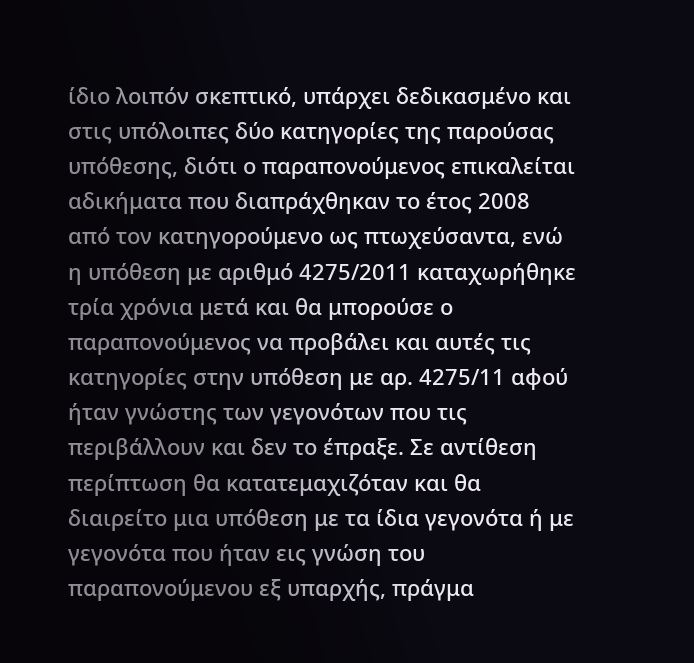ίδιο λοιπόν σκεπτικό, υπάρχει δεδικασμένο και στις υπόλοιπες δύο κατηγορίες της παρούσας υπόθεσης, διότι ο παραπονούμενος επικαλείται αδικήματα που διαπράχθηκαν το έτος 2008 από τον κατηγορούμενο ως πτωχεύσαντα, ενώ η υπόθεση με αριθμό 4275/2011 καταχωρήθηκε τρία χρόνια μετά και θα μπορούσε ο παραπονούμενος να προβάλει και αυτές τις κατηγορίες στην υπόθεση με αρ. 4275/11 αφού ήταν γνώστης των γεγονότων που τις περιβάλλουν και δεν το έπραξε. Σε αντίθεση περίπτωση θα κατατεμαχιζόταν και θα διαιρείτο μια υπόθεση με τα ίδια γεγονότα ή με γεγονότα που ήταν εις γνώση του παραπονούμενου εξ υπαρχής, πράγμα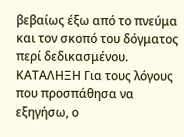βεβαίως έξω από το πνεύμα και τον σκοπό του δόγματος περί δεδικασμένου. ΚΑΤΑΛΗΞΗ Για τους λόγους που προσπάθησα να εξηγήσω, ο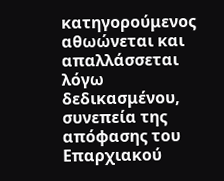κατηγορούμενος αθωώνεται και απαλλάσσεται λόγω δεδικασμένου, συνεπεία της απόφασης του Επαρχιακού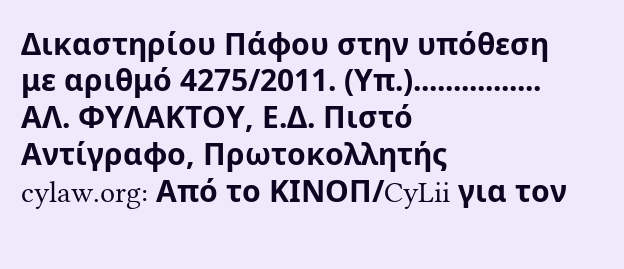Δικαστηρίου Πάφου στην υπόθεση με αριθμό 4275/2011. (Υπ.)................ ΑΛ. ΦΥΛΑΚΤΟΥ, Ε.Δ. Πιστό Αντίγραφο, Πρωτοκολλητής cylaw.org: Από το ΚΙΝOΠ/CyLii για τον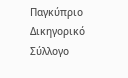Παγκύπριο Δικηγορικό Σύλλογο